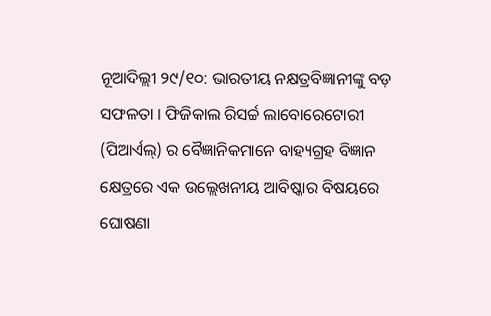ନୂଆଦିଲ୍ଲୀ ୨୯/୧୦: ଭାରତୀୟ ନକ୍ଷତ୍ରବିଜ୍ଞାନୀଙ୍କୁ ବଡ଼ ସଫଳତା । ଫିଜିକାଲ ରିସର୍ଚ୍ଚ ଲାବୋରେଟୋରୀ (ପିଆର୍ଏଲ୍) ର ବୈଜ୍ଞାନିକମାନେ ବାହ୍ୟଗ୍ରହ ବିଜ୍ଞାନ କ୍ଷେତ୍ରରେ ଏକ ଉଲ୍ଲେଖନୀୟ ଆବିଷ୍କାର ବିଷୟରେ ଘୋଷଣା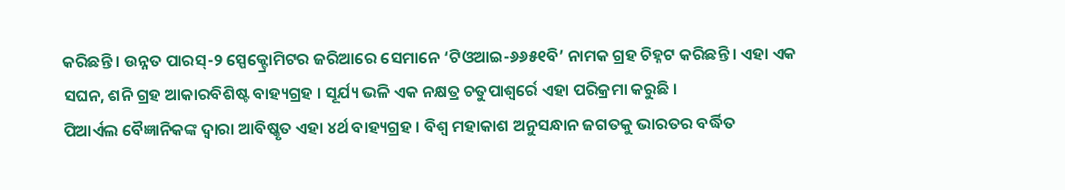କରିଛନ୍ତି । ଉନ୍ନତ ପାରସ୍-୨ ସ୍ପେକ୍ଟ୍ରୋମିଟର ଜରିଆରେ ସେମାନେ ‘ଟିଓଆଇ-୬୬୫୧ବି’ ନାମକ ଗ୍ରହ ଚିହ୍ନଟ କରିଛନ୍ତି । ଏହା ଏକ ସଘନ, ଶନି ଗ୍ରହ ଆକାରବିଶିଷ୍ଟ ବାହ୍ୟଗ୍ରହ । ସୂର୍ଯ୍ୟ ଭଳି ଏକ ନକ୍ଷତ୍ର ଚତୁପାଶ୍ୱର୍ରେ ଏହା ପରିକ୍ରମା କରୁଛି ।
ପିଆର୍ଏଲ ବୈଜ୍ଞାନିକଙ୍କ ଦ୍ୱାରା ଆବିଷ୍କୃତ ଏହା ୪ର୍ଥ ବାହ୍ୟଗ୍ରହ । ବିଶ୍ୱ ମହାକାଶ ଅନୁସନ୍ଧାନ ଜଗତକୁ ଭାରତର ବର୍ଦ୍ଧିତ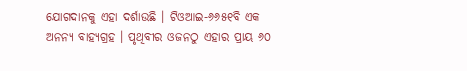ଯୋଗଦାନକୁ ଏହା ଦର୍ଶାଉଛି । ଟିଓଆଇ-୬୬୫୧ବି ଏକ ଅନନ୍ୟ ବାହ୍ୟଗ୍ରହ । ପୃଥିବୀର ଓଜନଠୁ ଏହାର ପ୍ରାୟ ୬୦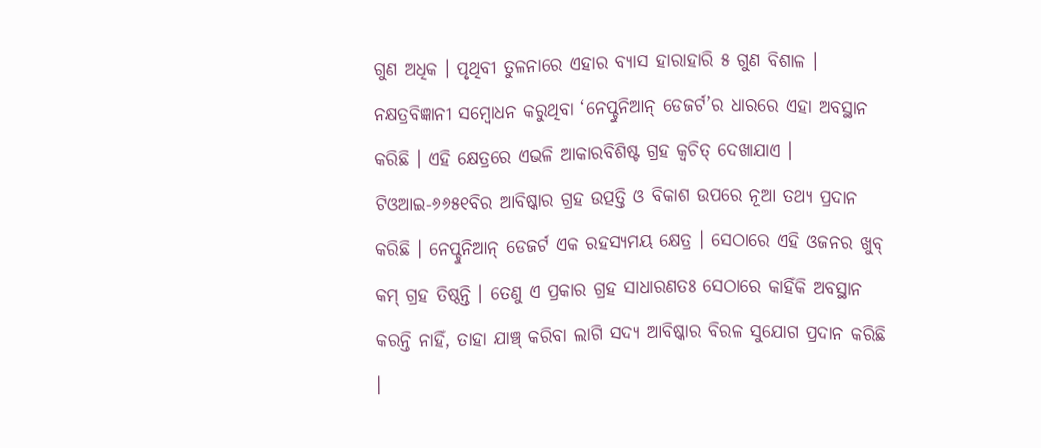ଗୁଣ ଅଧିକ । ପୃଥିବୀ ତୁଳନାରେ ଏହାର ବ୍ୟାସ ହାରାହାରି ୫ ଗୁଣ ବିଶାଳ । ନକ୍ଷତ୍ରବିଜ୍ଞାନୀ ସମ୍ବୋଧନ କରୁଥିବା ‘ନେପ୍ଚୁନିଆନ୍ ଡେଜର୍ଟ’ର ଧାରରେ ଏହା ଅବସ୍ଥାନ କରିଛି । ଏହି କ୍ଷେତ୍ରରେ ଏଭଳି ଆକାରବିଶିଷ୍ଟ ଗ୍ରହ କ୍ୱଚିତ୍ ଦେଖାଯାଏ ।
ଟିଓଆଇ-୬୬୫୧ବିର ଆବିଷ୍କାର ଗ୍ରହ ଉତ୍ପତ୍ତି ଓ ବିକାଶ ଉପରେ ନୂଆ ତଥ୍ୟ ପ୍ରଦାନ କରିଛି । ନେପ୍ଚୁନିଆନ୍ ଡେଜର୍ଟ ଏକ ରହସ୍ୟମୟ କ୍ଷେତ୍ର । ସେଠାରେ ଏହି ଓଜନର ଖୁବ୍ କମ୍ ଗ୍ରହ ତିଷ୍ଠନ୍ତି । ତେଣୁ ଏ ପ୍ରକାର ଗ୍ରହ ସାଧାରଣତଃ ସେଠାରେ କାହିଁକି ଅବସ୍ଥାନ କରନ୍ତି ନାହିଁ, ତାହା ଯାଞ୍ଚ୍ କରିବା ଲାଗି ସଦ୍ୟ ଆବିଷ୍କାର ବିରଳ ସୁଯୋଗ ପ୍ରଦାନ କରିଛି ।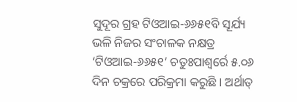ସୁଦୂର ଗ୍ରହ ଟିଓଆଇ-୬୬୫୧ବି ସୂର୍ଯ୍ୟ ଭଳି ନିଜର ସଂଚାଳକ ନକ୍ଷତ୍ର ‘ଟିଓଆଇ-୬୬୫୧’ ଚତୁଃପାଶ୍ୱର୍ରେ ୫.୦୬ ଦିନ ଚକ୍ରରେ ପରିକ୍ରମା କରୁଛି । ଅର୍ଥାତ୍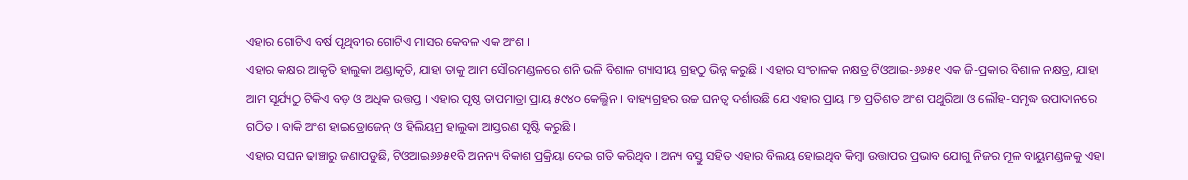ଏହାର ଗୋଟିଏ ବର୍ଷ ପୃଥିବୀର ଗୋଟିଏ ମାସର କେବଳ ଏକ ଅଂଶ ।
ଏହାର କକ୍ଷର ଆକୃତି ହାଲୁକା ଅଣ୍ଡାକୃତି, ଯାହା ତାକୁ ଆମ ସୌରମଣ୍ଡଳରେ ଶନି ଭଳି ବିଶାଳ ଗ୍ୟାସୀୟ ଗ୍ରହଠୁ ଭିନ୍ନ କରୁଛି । ଏହାର ସଂଚାଳକ ନକ୍ଷତ୍ର ଟିଓଆଇ-୬୬୫୧ ଏକ ଜି-ପ୍ରକାର ବିଶାଳ ନକ୍ଷତ୍ର, ଯାହା ଆମ ସୂର୍ଯ୍ୟଠୁ ଟିକିଏ ବଡ଼ ଓ ଅଧିକ ଉତ୍ତପ୍ତ । ଏହାର ପୃଷ୍ଠ ତାପମାତ୍ରା ପ୍ରାୟ ୫୯୪୦ କେଲ୍ଭିନ । ବାହ୍ୟଗ୍ରହର ଉଚ୍ଚ ଘନତ୍ୱ ଦର୍ଶାଉଛି ଯେ ଏହାର ପ୍ରାୟ ୮୭ ପ୍ରତିଶତ ଅଂଶ ପଥୁରିଆ ଓ ଲୌହ-ସମୃଦ୍ଧ ଉପାଦାନରେ ଗଠିତ । ବାକି ଅଂଶ ହାଇଡ୍ରୋଜେନ୍ ଓ ହିଲିୟମ୍ର ହାଲୁକା ଆସ୍ତରଣ ସୃଷ୍ଟି କରୁଛି ।
ଏହାର ସଘନ ଢାଞ୍ଚାରୁ ଜଣାପଡୁଛି, ଟିଓଆଇ୬୬୫୧ବି ଅନନ୍ୟ ବିକାଶ ପ୍ରକ୍ରିୟା ଦେଇ ଗତି କରିଥିବ । ଅନ୍ୟ ବସ୍ତୁ ସହିତ ଏହାର ବିଲୟ ହୋଇଥିବ କିମ୍ବା ଉତ୍ତାପର ପ୍ରଭାବ ଯୋଗୁ ନିଜର ମୂଳ ବାୟୁମଣ୍ଡଳକୁ ଏହା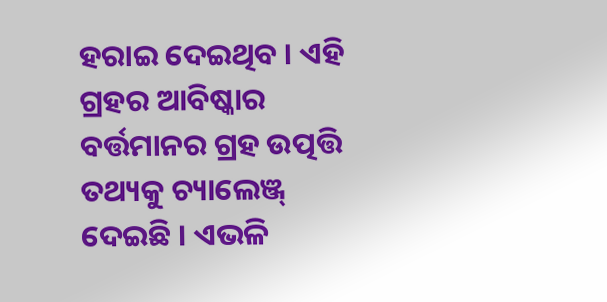ହରାଇ ଦେଇଥିବ । ଏହି ଗ୍ରହର ଆବିଷ୍କାର ବର୍ତ୍ତମାନର ଗ୍ରହ ଉତ୍ପତ୍ତି ତଥ୍ୟକୁ ଚ୍ୟାଲେଞ୍ଜ୍ ଦେଇଛି । ଏଭଳି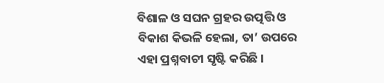ବିଶାଳ ଓ ସଘନ ଗ୍ରହର ଉତ୍ପତ୍ତି ଓ ବିକାଶ କିଭଳି ହେଲା, ତା’ ଉପରେ ଏହା ପ୍ରଶ୍ନବାଚୀ ସୃଷ୍ଟି କରିଛି ।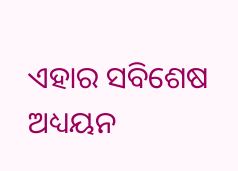ଏହାର ସବିଶେଷ ଅଧ୍ୟୟନ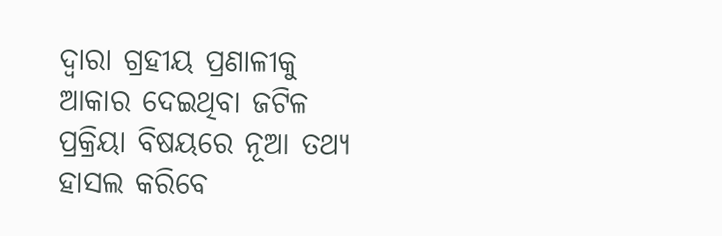ଦ୍ୱାରା ଗ୍ରହୀୟ ପ୍ରଣାଳୀକୁ ଆକାର ଦେଇଥିବା ଜଟିଳ ପ୍ରକ୍ରିୟା ବିଷୟରେ ନୂଆ ତଥ୍ୟ ହାସଲ କରିବେ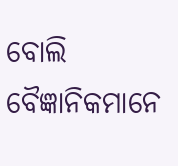ବୋଲି ବୈଜ୍ଞାନିକମାନେ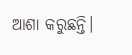ଆଶା କରୁଛନ୍ତି।